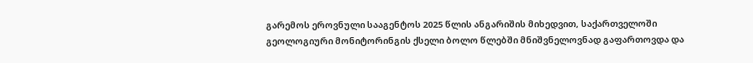გარემოს ეროვნული სააგენტოს 2025 წლის ანგარიშის მიხედვით, საქართველოში გეოლოგიური მონიტორინგის ქსელი ბოლო წლებში მნიშვნელოვნად გაფართოვდა და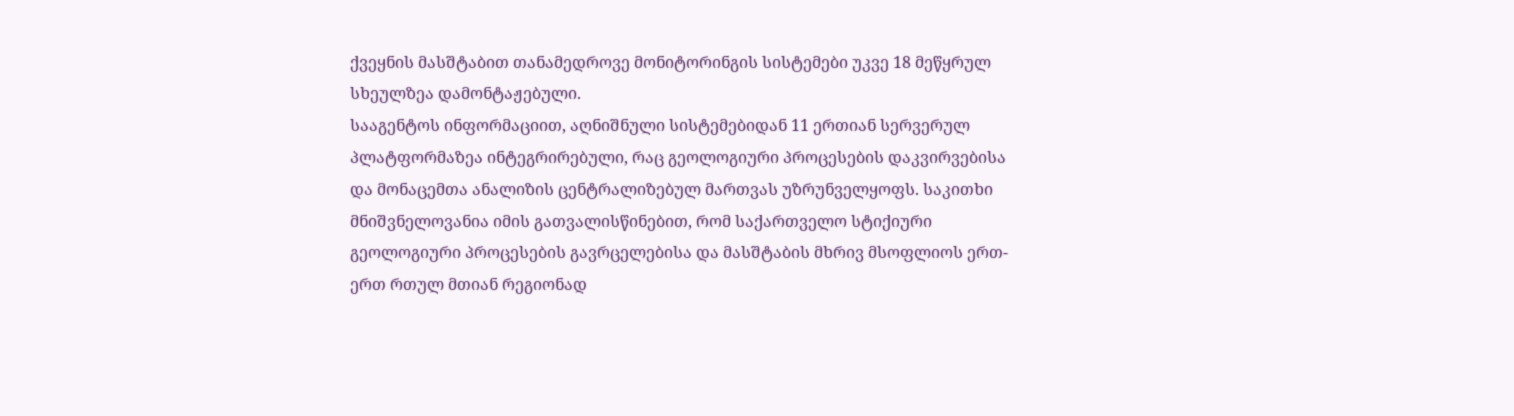ქვეყნის მასშტაბით თანამედროვე მონიტორინგის სისტემები უკვე 18 მეწყრულ სხეულზეა დამონტაჟებული.
სააგენტოს ინფორმაციით, აღნიშნული სისტემებიდან 11 ერთიან სერვერულ პლატფორმაზეა ინტეგრირებული, რაც გეოლოგიური პროცესების დაკვირვებისა და მონაცემთა ანალიზის ცენტრალიზებულ მართვას უზრუნველყოფს. საკითხი მნიშვნელოვანია იმის გათვალისწინებით, რომ საქართველო სტიქიური გეოლოგიური პროცესების გავრცელებისა და მასშტაბის მხრივ მსოფლიოს ერთ-ერთ რთულ მთიან რეგიონად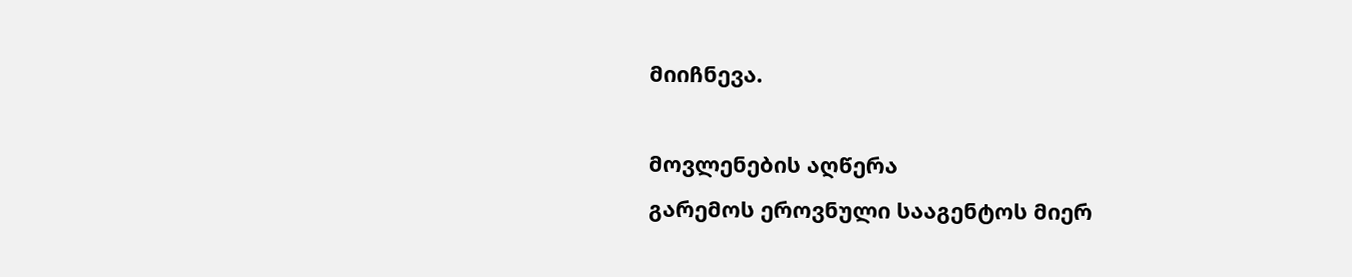მიიჩნევა.

მოვლენების აღწერა
გარემოს ეროვნული სააგენტოს მიერ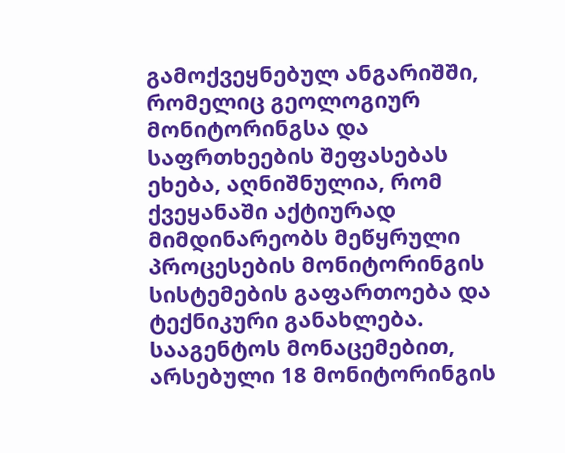გამოქვეყნებულ ანგარიშში, რომელიც გეოლოგიურ მონიტორინგსა და საფრთხეების შეფასებას ეხება, აღნიშნულია, რომ ქვეყანაში აქტიურად მიმდინარეობს მეწყრული პროცესების მონიტორინგის სისტემების გაფართოება და ტექნიკური განახლება.
სააგენტოს მონაცემებით, არსებული 18 მონიტორინგის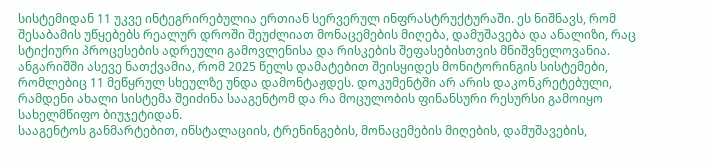სისტემიდან 11 უკვე ინტეგრირებულია ერთიან სერვერულ ინფრასტრუქტურაში. ეს ნიშნავს, რომ შესაბამის უწყებებს რეალურ დროში შეუძლიათ მონაცემების მიღება, დამუშავება და ანალიზი, რაც სტიქიური პროცესების ადრეული გამოვლენისა და რისკების შეფასებისთვის მნიშვნელოვანია.
ანგარიშში ასევე ნათქვამია, რომ 2025 წელს დამატებით შეისყიდეს მონიტორინგის სისტემები, რომლებიც 11 მეწყრულ სხეულზე უნდა დამონტაჟდეს. დოკუმენტში არ არის დაკონკრეტებული, რამდენი ახალი სისტემა შეიძინა სააგენტომ და რა მოცულობის ფინანსური რესურსი გამოიყო სახელმწიფო ბიუჯეტიდან.
სააგენტოს განმარტებით, ინსტალაციის, ტრენინგების, მონაცემების მიღების, დამუშავების,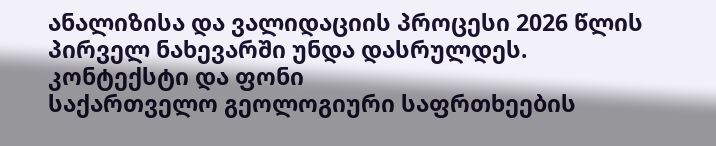ანალიზისა და ვალიდაციის პროცესი 2026 წლის პირველ ნახევარში უნდა დასრულდეს.
კონტექსტი და ფონი
საქართველო გეოლოგიური საფრთხეების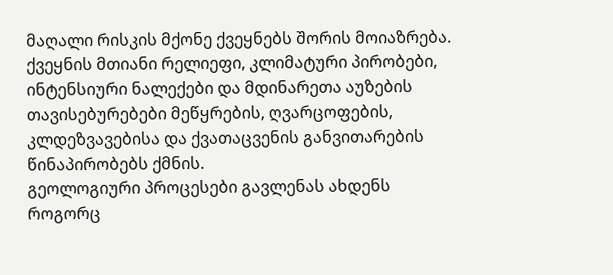მაღალი რისკის მქონე ქვეყნებს შორის მოიაზრება. ქვეყნის მთიანი რელიეფი, კლიმატური პირობები, ინტენსიური ნალექები და მდინარეთა აუზების თავისებურებები მეწყრების, ღვარცოფების, კლდეზვავებისა და ქვათაცვენის განვითარების წინაპირობებს ქმნის.
გეოლოგიური პროცესები გავლენას ახდენს როგორც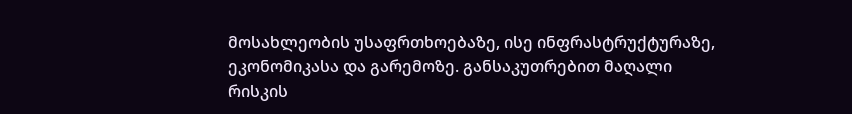მოსახლეობის უსაფრთხოებაზე, ისე ინფრასტრუქტურაზე, ეკონომიკასა და გარემოზე. განსაკუთრებით მაღალი რისკის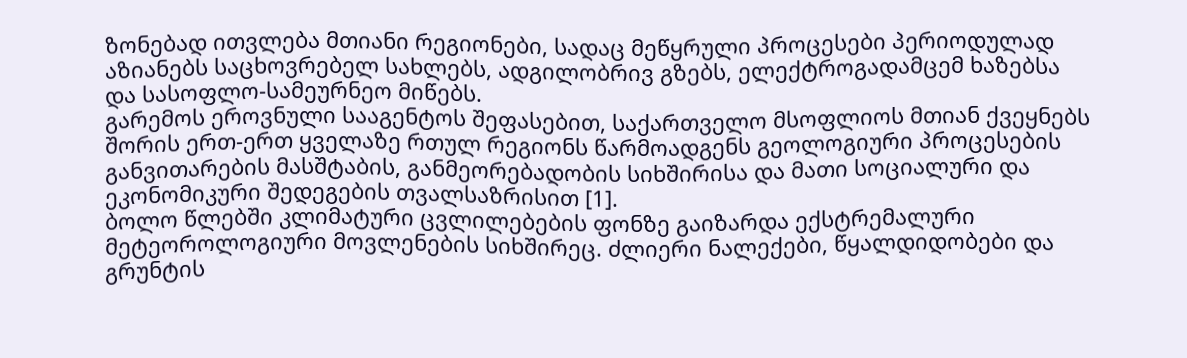ზონებად ითვლება მთიანი რეგიონები, სადაც მეწყრული პროცესები პერიოდულად აზიანებს საცხოვრებელ სახლებს, ადგილობრივ გზებს, ელექტროგადამცემ ხაზებსა და სასოფლო-სამეურნეო მიწებს.
გარემოს ეროვნული სააგენტოს შეფასებით, საქართველო მსოფლიოს მთიან ქვეყნებს შორის ერთ-ერთ ყველაზე რთულ რეგიონს წარმოადგენს გეოლოგიური პროცესების განვითარების მასშტაბის, განმეორებადობის სიხშირისა და მათი სოციალური და ეკონომიკური შედეგების თვალსაზრისით [1].
ბოლო წლებში კლიმატური ცვლილებების ფონზე გაიზარდა ექსტრემალური მეტეოროლოგიური მოვლენების სიხშირეც. ძლიერი ნალექები, წყალდიდობები და გრუნტის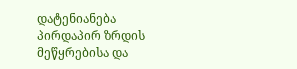დატენიანება პირდაპირ ზრდის მეწყრებისა და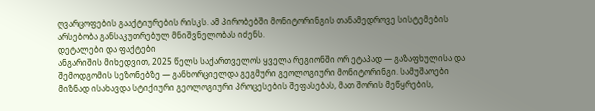ღვარცოფების გააქტიურების რისკს. ამ პირობებში მონიტორინგის თანამედროვე სისტემების არსებობა განსაკუთრებულ მნიშვნელობას იძენს.
დეტალები და ფაქტები
ანგარიშის მიხედვით, 2025 წელს საქართველოს ყველა რეგიონში ორ ეტაპად — გაზაფხულისა და შემოდგომის სეზონებზე — განხორციელდა გეგმური გეოლოგიური მონიტორინგი. სამუშაოები მიზნად ისახავდა სტიქიური გეოლოგიური პროცესების შეფასებას, მათ შორის მეწყრების,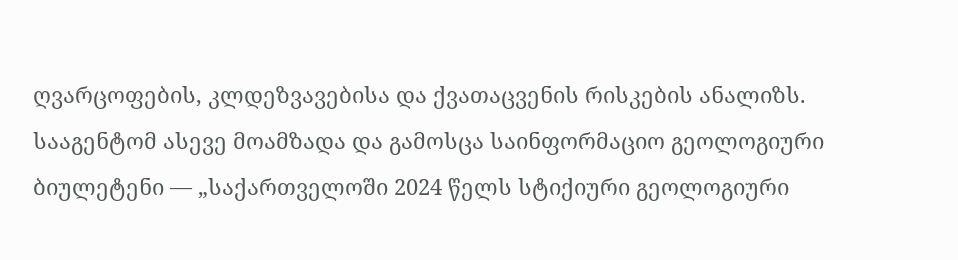ღვარცოფების, კლდეზვავებისა და ქვათაცვენის რისკების ანალიზს.
სააგენტომ ასევე მოამზადა და გამოსცა საინფორმაციო გეოლოგიური ბიულეტენი — „საქართველოში 2024 წელს სტიქიური გეოლოგიური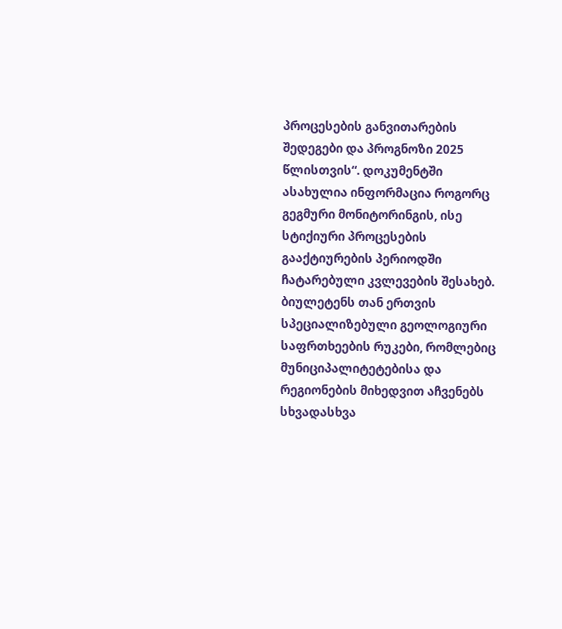პროცესების განვითარების შედეგები და პროგნოზი 2025 წლისთვის“. დოკუმენტში ასახულია ინფორმაცია როგორც გეგმური მონიტორინგის, ისე სტიქიური პროცესების გააქტიურების პერიოდში ჩატარებული კვლევების შესახებ.
ბიულეტენს თან ერთვის სპეციალიზებული გეოლოგიური საფრთხეების რუკები, რომლებიც მუნიციპალიტეტებისა და რეგიონების მიხედვით აჩვენებს სხვადასხვა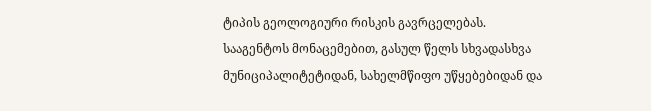ტიპის გეოლოგიური რისკის გავრცელებას.
სააგენტოს მონაცემებით, გასულ წელს სხვადასხვა მუნიციპალიტეტიდან, სახელმწიფო უწყებებიდან და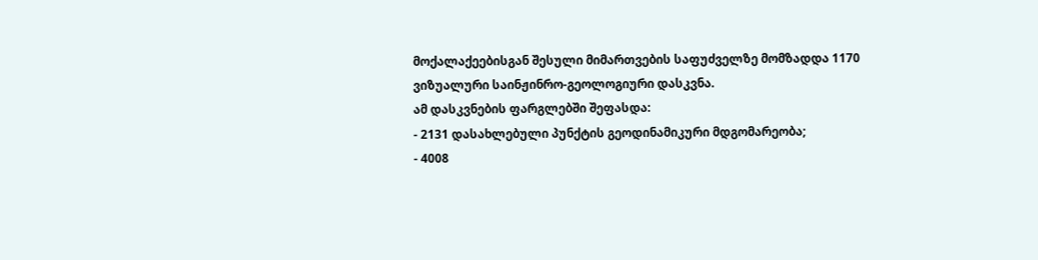მოქალაქეებისგან შესული მიმართვების საფუძველზე მომზადდა 1170 ვიზუალური საინჟინრო-გეოლოგიური დასკვნა.
ამ დასკვნების ფარგლებში შეფასდა:
- 2131 დასახლებული პუნქტის გეოდინამიკური მდგომარეობა;
- 4008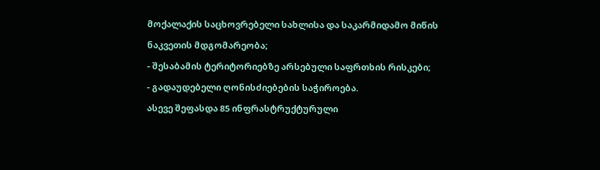მოქალაქის საცხოვრებელი სახლისა და საკარმიდამო მიწის ნაკვეთის მდგომარეობა;
- შესაბამის ტერიტორიებზე არსებული საფრთხის რისკები;
- გადაუდებელი ღონისძიებების საჭიროება.
ასევე შეფასდა 85 ინფრასტრუქტურული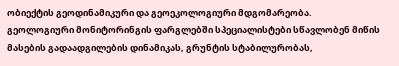ობიექტის გეოდინამიკური და გეოეკოლოგიური მდგომარეობა.
გეოლოგიური მონიტორინგის ფარგლებში სპეციალისტები სწავლობენ მიწის მასების გადაადგილების დინამიკას, გრუნტის სტაბილურობას,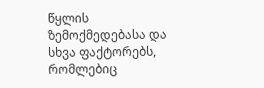წყლის ზემოქმედებასა და სხვა ფაქტორებს, რომლებიც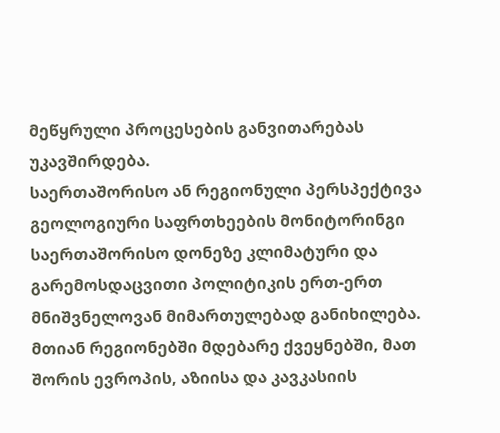მეწყრული პროცესების განვითარებას უკავშირდება.
საერთაშორისო ან რეგიონული პერსპექტივა
გეოლოგიური საფრთხეების მონიტორინგი საერთაშორისო დონეზე კლიმატური და გარემოსდაცვითი პოლიტიკის ერთ-ერთ მნიშვნელოვან მიმართულებად განიხილება. მთიან რეგიონებში მდებარე ქვეყნებში, მათ შორის ევროპის, აზიისა და კავკასიის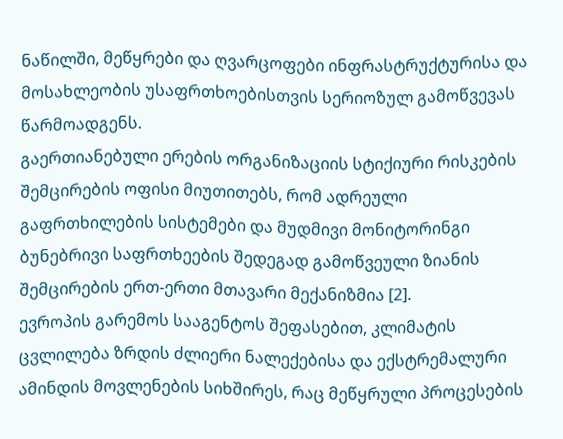ნაწილში, მეწყრები და ღვარცოფები ინფრასტრუქტურისა და მოსახლეობის უსაფრთხოებისთვის სერიოზულ გამოწვევას წარმოადგენს.
გაერთიანებული ერების ორგანიზაციის სტიქიური რისკების შემცირების ოფისი მიუთითებს, რომ ადრეული გაფრთხილების სისტემები და მუდმივი მონიტორინგი ბუნებრივი საფრთხეების შედეგად გამოწვეული ზიანის შემცირების ერთ-ერთი მთავარი მექანიზმია [2].
ევროპის გარემოს სააგენტოს შეფასებით, კლიმატის ცვლილება ზრდის ძლიერი ნალექებისა და ექსტრემალური ამინდის მოვლენების სიხშირეს, რაც მეწყრული პროცესების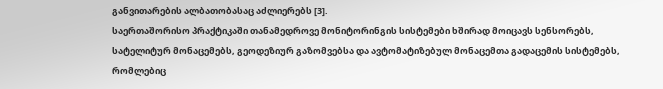განვითარების ალბათობასაც აძლიერებს [3].
საერთაშორისო პრაქტიკაში თანამედროვე მონიტორინგის სისტემები ხშირად მოიცავს სენსორებს, სატელიტურ მონაცემებს, გეოდეზიურ გაზომვებსა და ავტომატიზებულ მონაცემთა გადაცემის სისტემებს, რომლებიც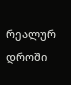რეალურ დროში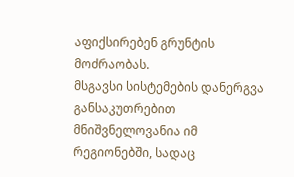აფიქსირებენ გრუნტის მოძრაობას.
მსგავსი სისტემების დანერგვა განსაკუთრებით მნიშვნელოვანია იმ რეგიონებში, სადაც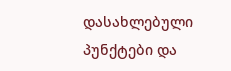დასახლებული პუნქტები და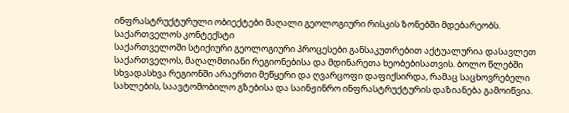ინფრასტრუქტურული ობიექტები მაღალი გეოლოგიური რისკის ზონებში მდებარეობს.
საქართველოს კონტექსტი
საქართველოში სტიქიური გეოლოგიური პროცესები განსაკუთრებით აქტუალურია დასავლეთ საქართველოს, მაღალმთიანი რეგიონებისა და მდინარეთა ხეობებისათვის. ბოლო წლებში სხვადასხვა რეგიონში არაერთი მეწყერი და ღვარცოფი დაფიქსირდა, რამაც საცხოვრებელი სახლების, საავტომობილო გზებისა და საინჟინრო ინფრასტრუქტურის დაზიანება გამოიწვია.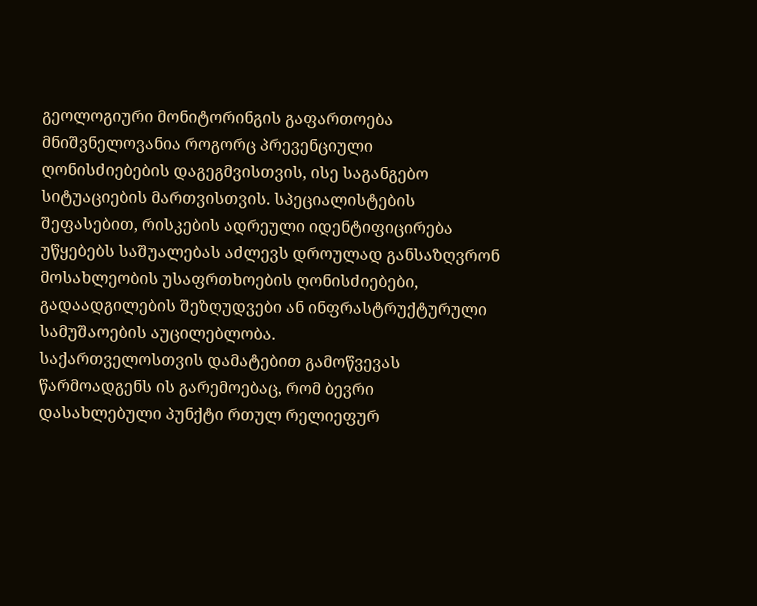გეოლოგიური მონიტორინგის გაფართოება მნიშვნელოვანია როგორც პრევენციული ღონისძიებების დაგეგმვისთვის, ისე საგანგებო სიტუაციების მართვისთვის. სპეციალისტების შეფასებით, რისკების ადრეული იდენტიფიცირება უწყებებს საშუალებას აძლევს დროულად განსაზღვრონ მოსახლეობის უსაფრთხოების ღონისძიებები, გადაადგილების შეზღუდვები ან ინფრასტრუქტურული სამუშაოების აუცილებლობა.
საქართველოსთვის დამატებით გამოწვევას წარმოადგენს ის გარემოებაც, რომ ბევრი დასახლებული პუნქტი რთულ რელიეფურ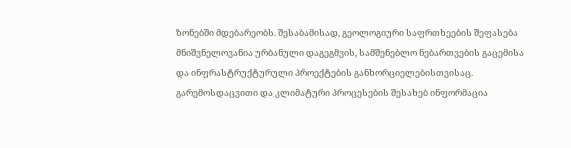ზონებში მდებარეობს. შესაბამისად, გეოლოგიური საფრთხეების შეფასება მნიშვნელოვანია ურბანული დაგეგმვის, სამშენებლო ნებართვების გაცემისა და ინფრასტრუქტურული პროექტების განხორციელებისთვისაც.
გარემოსდაცვითი და კლიმატური პროცესების შესახებ ინფორმაცია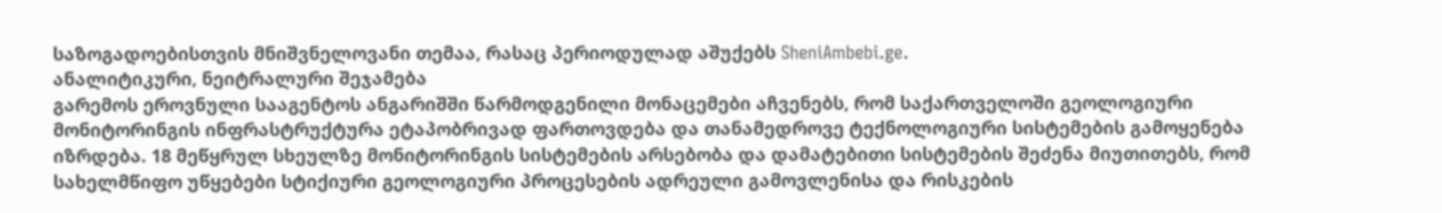საზოგადოებისთვის მნიშვნელოვანი თემაა, რასაც პერიოდულად აშუქებს SheniAmbebi.ge.
ანალიტიკური, ნეიტრალური შეჯამება
გარემოს ეროვნული სააგენტოს ანგარიშში წარმოდგენილი მონაცემები აჩვენებს, რომ საქართველოში გეოლოგიური მონიტორინგის ინფრასტრუქტურა ეტაპობრივად ფართოვდება და თანამედროვე ტექნოლოგიური სისტემების გამოყენება იზრდება. 18 მეწყრულ სხეულზე მონიტორინგის სისტემების არსებობა და დამატებითი სისტემების შეძენა მიუთითებს, რომ სახელმწიფო უწყებები სტიქიური გეოლოგიური პროცესების ადრეული გამოვლენისა და რისკების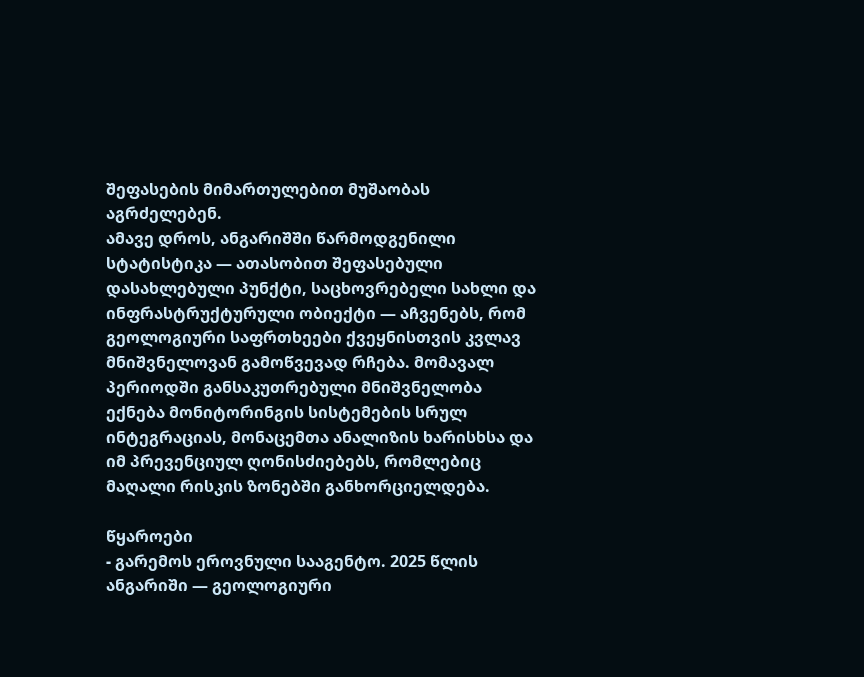შეფასების მიმართულებით მუშაობას აგრძელებენ.
ამავე დროს, ანგარიშში წარმოდგენილი სტატისტიკა — ათასობით შეფასებული დასახლებული პუნქტი, საცხოვრებელი სახლი და ინფრასტრუქტურული ობიექტი — აჩვენებს, რომ გეოლოგიური საფრთხეები ქვეყნისთვის კვლავ მნიშვნელოვან გამოწვევად რჩება. მომავალ პერიოდში განსაკუთრებული მნიშვნელობა ექნება მონიტორინგის სისტემების სრულ ინტეგრაციას, მონაცემთა ანალიზის ხარისხსა და იმ პრევენციულ ღონისძიებებს, რომლებიც მაღალი რისკის ზონებში განხორციელდება.

წყაროები
- გარემოს ეროვნული სააგენტო. 2025 წლის ანგარიში — გეოლოგიური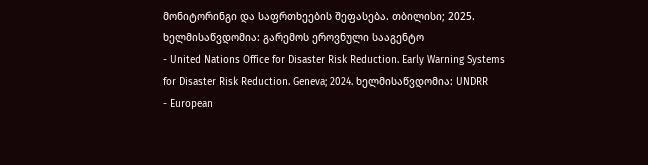მონიტორინგი და საფრთხეების შეფასება. თბილისი; 2025. ხელმისაწვდომია: გარემოს ეროვნული სააგენტო
- United Nations Office for Disaster Risk Reduction. Early Warning Systems for Disaster Risk Reduction. Geneva; 2024. ხელმისაწვდომია: UNDRR
- European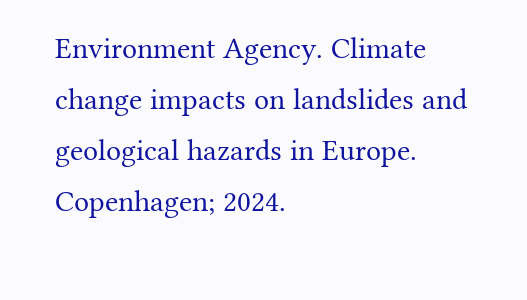Environment Agency. Climate change impacts on landslides and geological hazards in Europe. Copenhagen; 2024.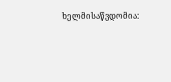ხელმისაწვდომია: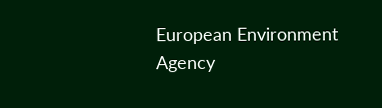European Environment Agency